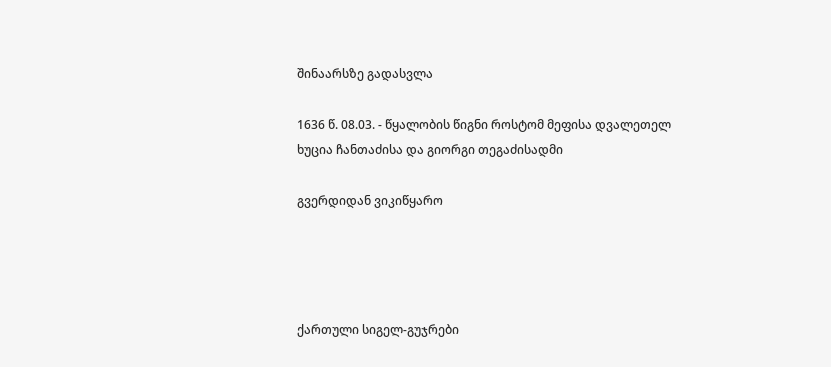შინაარსზე გადასვლა

1636 წ. 08.03. - წყალობის წიგნი როსტომ მეფისა დვალეთელ ხუცია ჩანთაძისა და გიორგი თეგაძისადმი

გვერდიდან ვიკიწყარო




ქართული სიგელ-გუჯრები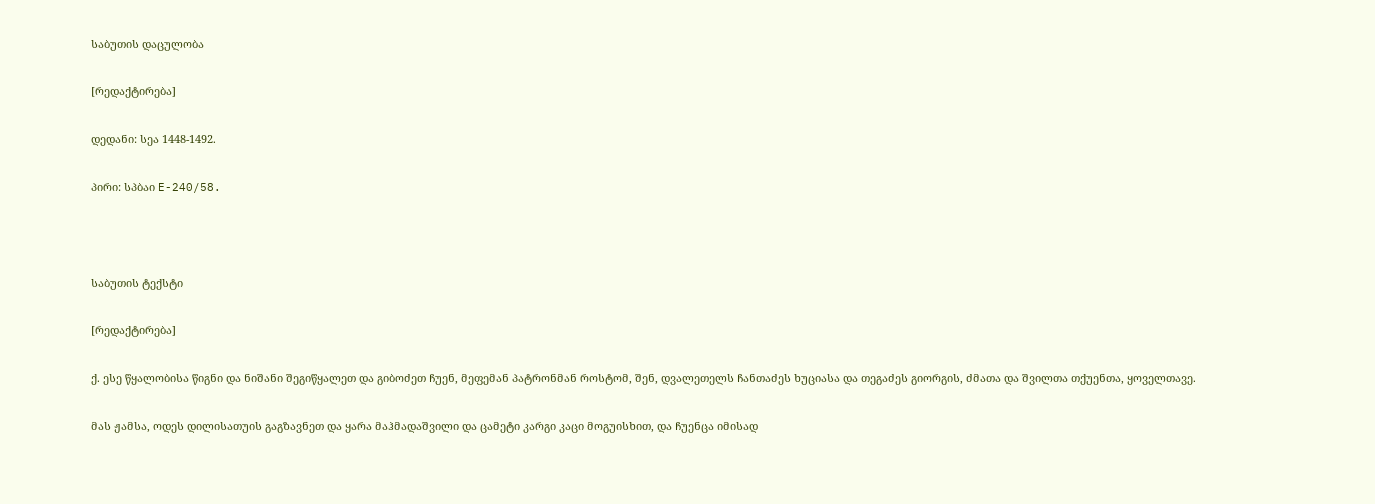საბუთის დაცულობა

[რედაქტირება]

დედანი: სეა 1448-1492.

პირი: სპბაი E-240/58.



საბუთის ტექსტი

[რედაქტირება]

ქ. ესე წყალობისა წიგნი და ნიშანი შეგიწყალეთ და გიბოძეთ ჩუენ, მეფემან პატრონმან როსტომ, შენ, დვალეთელს ჩანთაძეს ხუციასა და თეგაძეს გიორგის, ძმათა და შვილთა თქუენთა, ყოველთავე.

მას ჟამსა, ოდეს დილისათუის გაგზავნეთ და ყარა მაჰმადაშვილი და ცამეტი კარგი კაცი მოგუისხით, და ჩუენცა იმისად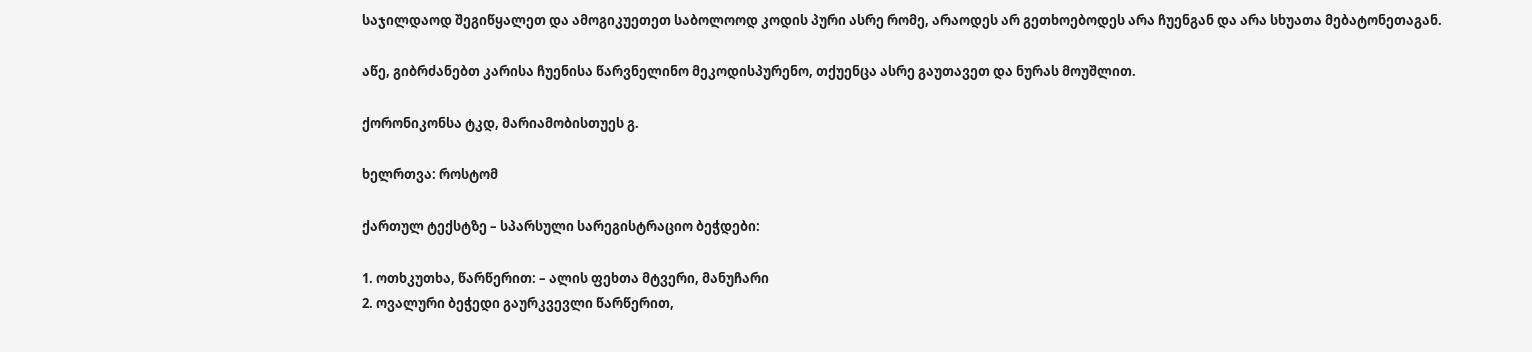საჯილდაოდ შეგიწყალეთ და ამოგიკუეთეთ საბოლოოდ კოდის პური ასრე რომე, არაოდეს არ გეთხოებოდეს არა ჩუენგან და არა სხუათა მებატონეთაგან.

აწე, გიბრძანებთ კარისა ჩუენისა წარვნელინო მეკოდისპურენო, თქუენცა ასრე გაუთავეთ და ნურას მოუშლით.

ქორონიკონსა ტკდ, მარიამობისთუეს გ.

ხელრთვა: როსტომ

ქართულ ტექსტზე – სპარსული სარეგისტრაციო ბეჭდები:

1. ოთხკუთხა, წარწერით: – ალის ფეხთა მტვერი, მანუჩარი
2. ოვალური ბეჭედი გაურკვევლი წარწერით,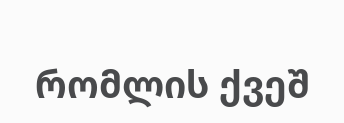რომლის ქვეშ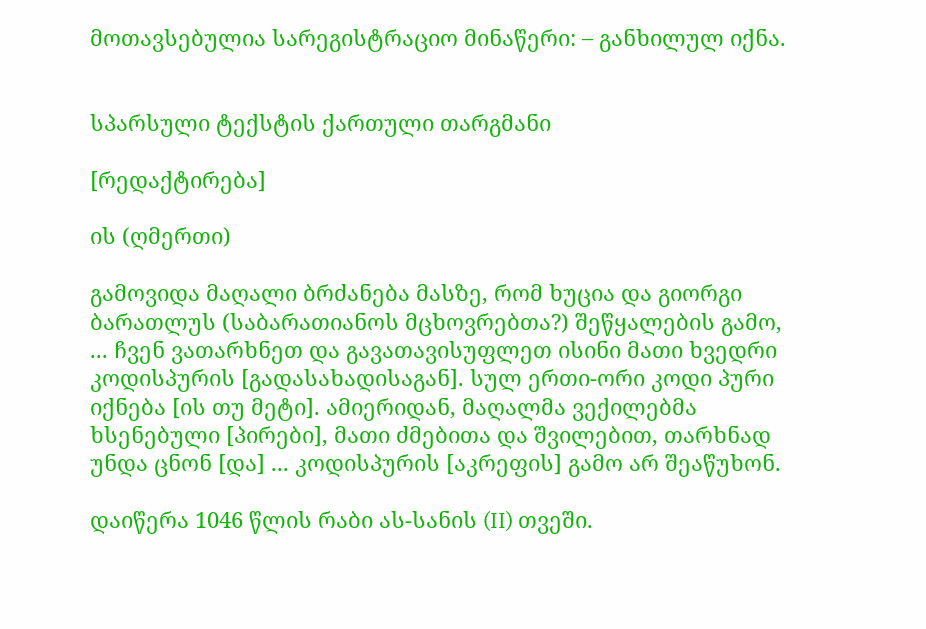მოთავსებულია სარეგისტრაციო მინაწერი: – განხილულ იქნა.


სპარსული ტექსტის ქართული თარგმანი

[რედაქტირება]

ის (ღმერთი)

გამოვიდა მაღალი ბრძანება მასზე, რომ ხუცია და გიორგი ბარათლუს (საბარათიანოს მცხოვრებთა?) შეწყალების გამო, ... ჩვენ ვათარხნეთ და გავათავისუფლეთ ისინი მათი ხვედრი კოდისპურის [გადასახადისაგან]. სულ ერთი-ორი კოდი პური იქნება [ის თუ მეტი]. ამიერიდან, მაღალმა ვექილებმა ხსენებული [პირები], მათი ძმებითა და შვილებით, თარხნად უნდა ცნონ [და] ... კოდისპურის [აკრეფის] გამო არ შეაწუხონ.

დაიწერა 1046 წლის რაბი ას-სანის (II) თვეში.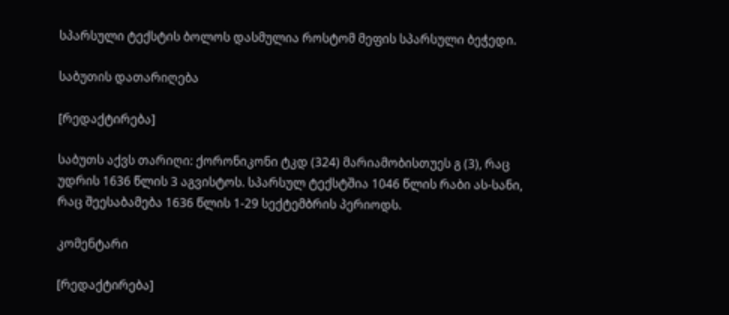სპარსული ტექსტის ბოლოს დასმულია როსტომ მეფის სპარსული ბეჭედი.

საბუთის დათარიღება

[რედაქტირება]

საბუთს აქვს თარიღი: ქორონიკონი ტკდ (324) მარიამობისთუეს გ (3), რაც უდრის 1636 წლის 3 აგვისტოს. სპარსულ ტექსტშია 1046 წლის რაბი ას-სანი, რაც შეესაბამება 1636 წლის 1-29 სექტემბრის პერიოდს.

კომენტარი

[რედაქტირება]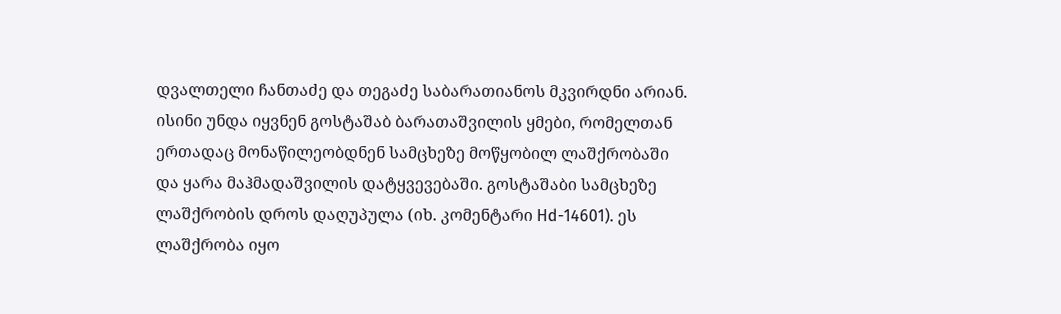დვალთელი ჩანთაძე და თეგაძე საბარათიანოს მკვირდნი არიან. ისინი უნდა იყვნენ გოსტაშაბ ბარათაშვილის ყმები, რომელთან ერთადაც მონაწილეობდნენ სამცხეზე მოწყობილ ლაშქრობაში და ყარა მაჰმადაშვილის დატყვევებაში. გოსტაშაბი სამცხეზე ლაშქრობის დროს დაღუპულა (იხ. კომენტარი Hd-14601). ეს ლაშქრობა იყო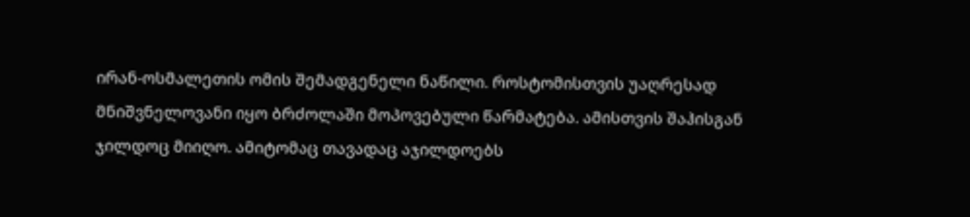ირან-ოსმალეთის ომის შემადგენელი ნაწილი. როსტომისთვის უაღრესად მნიშვნელოვანი იყო ბრძოლაში მოპოვებული წარმატება. ამისთვის შაჰისგან ჯილდოც მიიღო. ამიტომაც თავადაც აჯილდოებს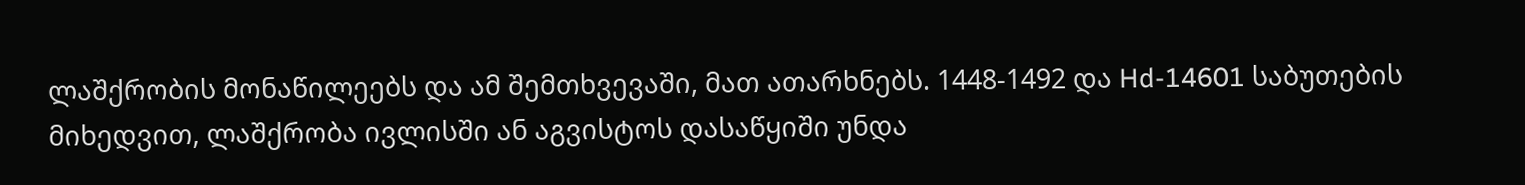ლაშქრობის მონაწილეებს და ამ შემთხვევაში, მათ ათარხნებს. 1448-1492 და Hd-14601 საბუთების მიხედვით, ლაშქრობა ივლისში ან აგვისტოს დასაწყიში უნდა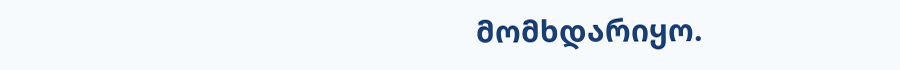მომხდარიყო.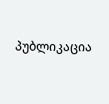პუბლიკაცია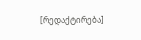[რედაქტირება]